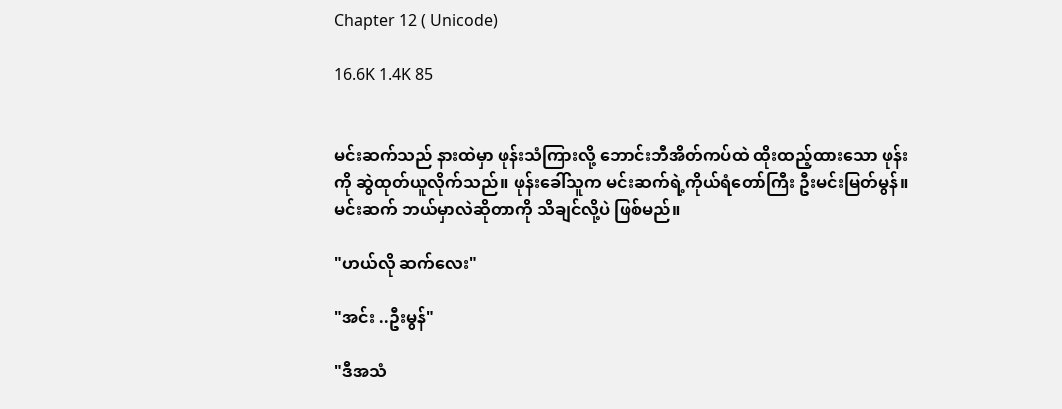Chapter 12 ( Unicode)

16.6K 1.4K 85


မင်းဆက်သည် နားထဲမှာ ဖုန်းသံကြားလို့ ဘောင်းဘီအိတ်ကပ်ထဲ ထိုးထည့်ထားသော ဖုန်းကို ဆွဲထုတ်ယူလိုက်သည်။ ဖုန်းခေါ်သူက မင်းဆက်ရဲ့ကိုယ်ရံတော်ကြီး ဦးမင်းမြတ်မွန်‌။ မင်းဆက် ဘယ်မှာလဲဆိုတာကို သိချင်လို့ပဲ ဖြစ်မည်။

"ဟယ်လို ဆက်လေး"

"အင်း ..ဦးမွန်"

"ဒီအသံ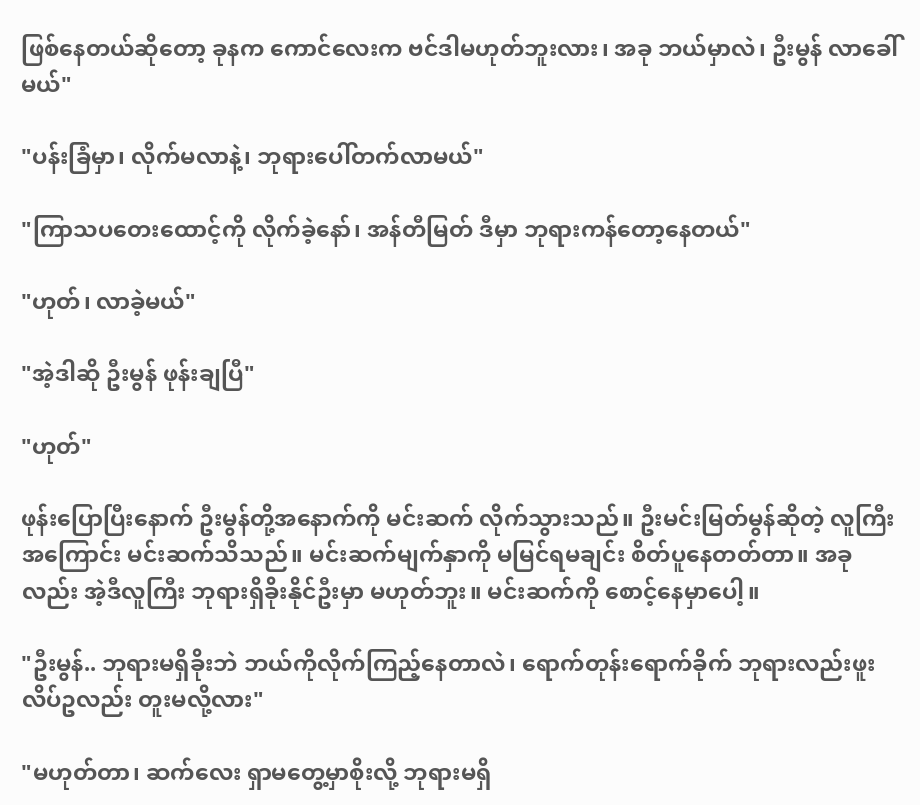ဖြစ်နေတယ်ဆိုတော့ ခုနက ကောင်လေးက ဗင်ဒါမဟုတ်ဘူးလား၊ အခု ဘယ်မှာလဲ၊ ဦးမွန် လာခေါ်မယ်"

"ပန်းခြံမှာ၊ လိုက်မလာနဲ့၊ ဘုရားပေါ်တက်လာမယ်"

"ကြာသပတေးထောင့်ကို လိုက်ခဲ့နော်၊ အန်တီမြတ် ဒီမှာ ဘုရားကန်တော့နေတယ်"

"ဟုတ်၊ လာခဲ့မယ်"

"အဲ့ဒါဆို ဦးမွန် ဖုန်းချပြီ"

"ဟုတ်"

ဖုန်းပြောပြီးနောက် ဦးမွန်တို့အနောက်ကို မင်းဆက် လိုက်သွားသည်။ ဦးမင်းမြတ်မွန်ဆိုတဲ့ လူကြီးအကြောင်း မင်းဆက်သိသည်။ မင်းဆက်မျက်နှာကို မမြင်ရမချင်း စိတ်ပူနေတတ်တာ။ အခုလည်း အဲ့ဒီလူကြီး ဘုရားရှိခိုးနိုင်ဦးမှာ မဟုတ်ဘူး။ မင်းဆက်ကို စောင့်နေမှာပေါ့။

"ဦးမွန်.. ဘုရားမရှိခိုးဘဲ ဘယ်ကိုလိုက်ကြည့်နေတာလဲ၊ ရောက်တုန်းရောက်ခိုက် ဘုရားလည်းဖူး လိပ်ဥလည်း တူးမလို့လား"

"မဟုတ်တာ၊ ဆက်လေး ရှာမတွေ့မှာစိုးလို့ ဘုရားမရှိ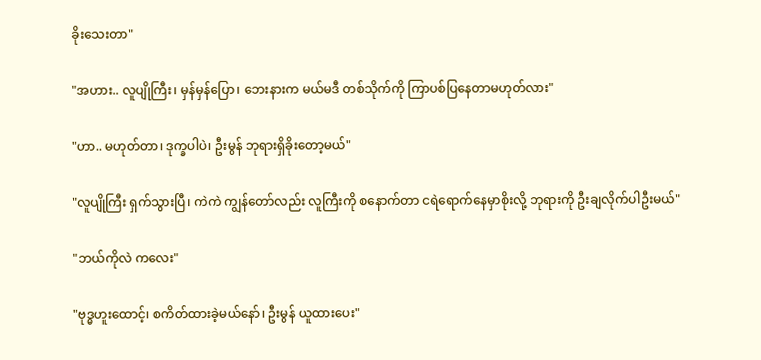ခိုးသေးတာ"

"အဟား.. လူပျိုကြီး၊ မှန်မှန်ပြော၊ ဘေးနားက မယ်မဒီ တစ်သိုက်ကို ကြာပစ်ပြနေတာမဟုတ်လား"

"ဟာ.. မဟုတ်တာ၊ ဒုက္ခပါပဲ၊ ဦးမွန် ဘုရားရှိခိုးတော့မယ်"

"လူပျိုကြီး ရှက်သွားပြီ၊ ကဲကဲ ကျွန်တော်လည်း လူကြီးကို စနောက်တာ ငရဲရောက်နေမှာစိုးလို့ ဘုရားကို ဦးချလိုက်ပါဦးမယ်"

"ဘယ်ကိုလဲ ကလေး"

"ဗုဒ္ဓဟူးထောင့်၊ စကိတ်ထားခဲ့မယ်နော်၊ ဦးမွန် ယူထားပေး"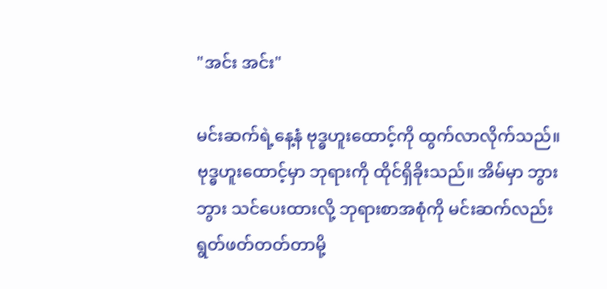"အင်း အင်း"

မင်းဆက်ရဲ့နေ့နံ ဗုဒ္ဓဟူးထောင့်ကို ထွက်လာလိုက်သည်။ ဗုဒ္ဓဟူးထောင့်မှာ ဘုရားကို ထိုင်ရှိခိုးသည်။ အိမ်မှာ ဘွားဘွား သင်ပေးထားလို့ ဘုရားစာအစုံကို မင်းဆက်လည်း ရွတ်ဖတ်တတ်တာမို့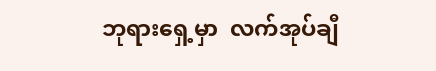ဘုရားရှေ့မှာ  လက်အုပ်ချီ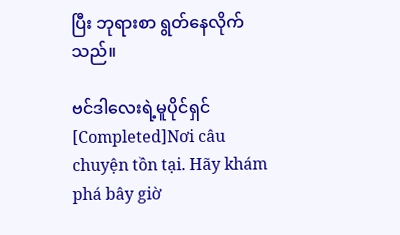ပြီး ဘုရားစာ ရွတ်နေလိုက်သည်။

ဗင်ဒါလေးရဲ့မူပိုင်ရှင် [Completed]Nơi câu chuyện tồn tại. Hãy khám phá bây giờ